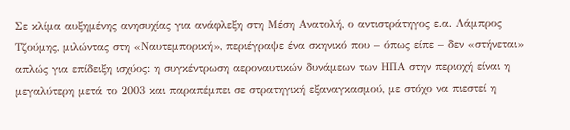Σε κλίμα αυξημένης ανησυχίας για ανάφλεξη στη Μέση Ανατολή, ο αντιστράτηγος ε.α. Λάμπρος Τζούμης, μιλώντας στη «Ναυτεμπορική», περιέγραψε ένα σκηνικό που – όπως είπε – δεν «στήνεται» απλώς για επίδειξη ισχύος: η συγκέντρωση αεροναυτικών δυνάμεων των ΗΠΑ στην περιοχή είναι η μεγαλύτερη μετά το 2003 και παραπέμπει σε στρατηγική εξαναγκασμού, με στόχο να πιεστεί η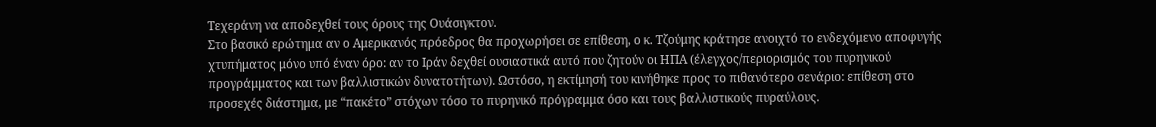Τεχεράνη να αποδεχθεί τους όρους της Ουάσιγκτον.
Στο βασικό ερώτημα αν ο Αμερικανός πρόεδρος θα προχωρήσει σε επίθεση, ο κ. Τζούμης κράτησε ανοιχτό το ενδεχόμενο αποφυγής χτυπήματος μόνο υπό έναν όρο: αν το Ιράν δεχθεί ουσιαστικά αυτό που ζητούν οι ΗΠΑ (έλεγχος/περιορισμός του πυρηνικού προγράμματος και των βαλλιστικών δυνατοτήτων). Ωστόσο, η εκτίμησή του κινήθηκε προς το πιθανότερο σενάριο: επίθεση στο προσεχές διάστημα, με “πακέτο” στόχων τόσο το πυρηνικό πρόγραμμα όσο και τους βαλλιστικούς πυραύλους.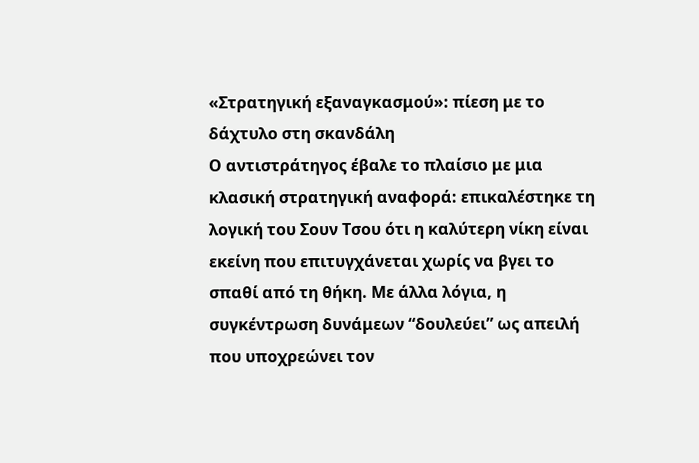«Στρατηγική εξαναγκασμού»: πίεση με το δάχτυλο στη σκανδάλη
Ο αντιστράτηγος έβαλε το πλαίσιο με μια κλασική στρατηγική αναφορά: επικαλέστηκε τη λογική του Σουν Τσου ότι η καλύτερη νίκη είναι εκείνη που επιτυγχάνεται χωρίς να βγει το σπαθί από τη θήκη. Με άλλα λόγια, η συγκέντρωση δυνάμεων “δουλεύει” ως απειλή που υποχρεώνει τον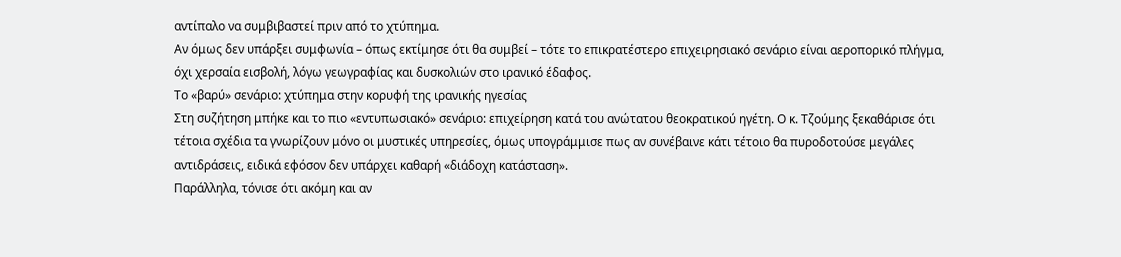αντίπαλο να συμβιβαστεί πριν από το χτύπημα.
Αν όμως δεν υπάρξει συμφωνία – όπως εκτίμησε ότι θα συμβεί – τότε το επικρατέστερο επιχειρησιακό σενάριο είναι αεροπορικό πλήγμα, όχι χερσαία εισβολή, λόγω γεωγραφίας και δυσκολιών στο ιρανικό έδαφος.
Το «βαρύ» σενάριο: χτύπημα στην κορυφή της ιρανικής ηγεσίας
Στη συζήτηση μπήκε και το πιο «εντυπωσιακό» σενάριο: επιχείρηση κατά του ανώτατου θεοκρατικού ηγέτη. Ο κ. Τζούμης ξεκαθάρισε ότι τέτοια σχέδια τα γνωρίζουν μόνο οι μυστικές υπηρεσίες, όμως υπογράμμισε πως αν συνέβαινε κάτι τέτοιο θα πυροδοτούσε μεγάλες αντιδράσεις, ειδικά εφόσον δεν υπάρχει καθαρή «διάδοχη κατάσταση».
Παράλληλα, τόνισε ότι ακόμη και αν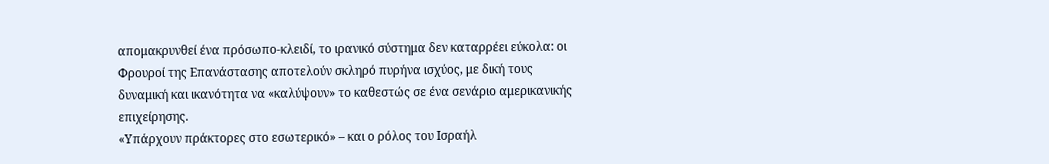απομακρυνθεί ένα πρόσωπο-κλειδί, το ιρανικό σύστημα δεν καταρρέει εύκολα: οι Φρουροί της Επανάστασης αποτελούν σκληρό πυρήνα ισχύος, με δική τους δυναμική και ικανότητα να «καλύψουν» το καθεστώς σε ένα σενάριο αμερικανικής επιχείρησης.
«Υπάρχουν πράκτορες στο εσωτερικό» – και ο ρόλος του Ισραήλ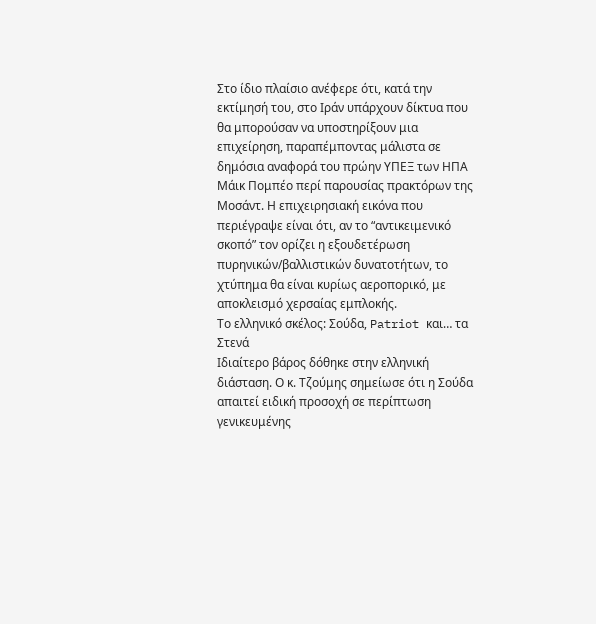Στο ίδιο πλαίσιο ανέφερε ότι, κατά την εκτίμησή του, στο Ιράν υπάρχουν δίκτυα που θα μπορούσαν να υποστηρίξουν μια επιχείρηση, παραπέμποντας μάλιστα σε δημόσια αναφορά του πρώην ΥΠΕΞ των ΗΠΑ Μάικ Πομπέο περί παρουσίας πρακτόρων της Μοσάντ. Η επιχειρησιακή εικόνα που περιέγραψε είναι ότι, αν το “αντικειμενικό σκοπό” τον ορίζει η εξουδετέρωση πυρηνικών/βαλλιστικών δυνατοτήτων, το χτύπημα θα είναι κυρίως αεροπορικό, με αποκλεισμό χερσαίας εμπλοκής.
Το ελληνικό σκέλος: Σούδα, Patriot και… τα Στενά
Ιδιαίτερο βάρος δόθηκε στην ελληνική διάσταση. Ο κ. Τζούμης σημείωσε ότι η Σούδα απαιτεί ειδική προσοχή σε περίπτωση γενικευμένης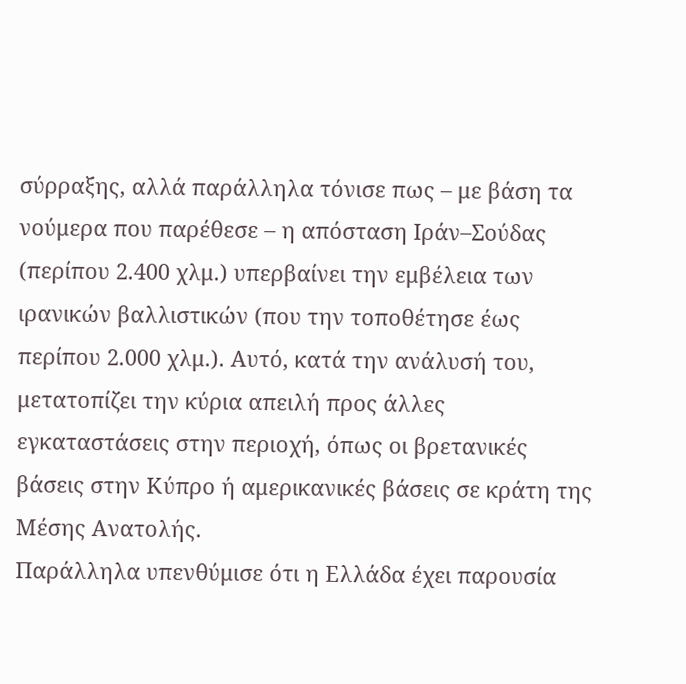σύρραξης, αλλά παράλληλα τόνισε πως – με βάση τα νούμερα που παρέθεσε – η απόσταση Ιράν–Σούδας (περίπου 2.400 χλμ.) υπερβαίνει την εμβέλεια των ιρανικών βαλλιστικών (που την τοποθέτησε έως περίπου 2.000 χλμ.). Αυτό, κατά την ανάλυσή του, μετατοπίζει την κύρια απειλή προς άλλες εγκαταστάσεις στην περιοχή, όπως οι βρετανικές βάσεις στην Κύπρο ή αμερικανικές βάσεις σε κράτη της Μέσης Ανατολής.
Παράλληλα υπενθύμισε ότι η Ελλάδα έχει παρουσία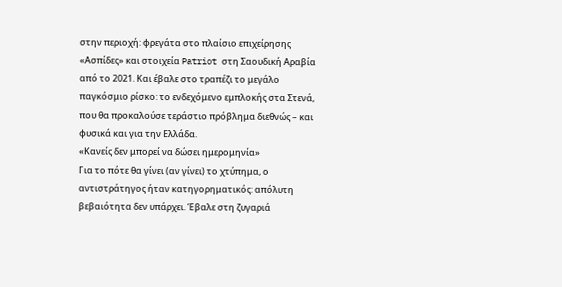στην περιοχή: φρεγάτα στο πλαίσιο επιχείρησης «Ασπίδες» και στοιχεία Patriot στη Σαουδική Αραβία από το 2021. Και έβαλε στο τραπέζι το μεγάλο παγκόσμιο ρίσκο: το ενδεχόμενο εμπλοκής στα Στενά, που θα προκαλούσε τεράστιο πρόβλημα διεθνώς – και φυσικά και για την Ελλάδα.
«Κανείς δεν μπορεί να δώσει ημερομηνία»
Για το πότε θα γίνει (αν γίνει) το χτύπημα, ο αντιστράτηγος ήταν κατηγορηματικός: απόλυτη βεβαιότητα δεν υπάρχει. Έβαλε στη ζυγαριά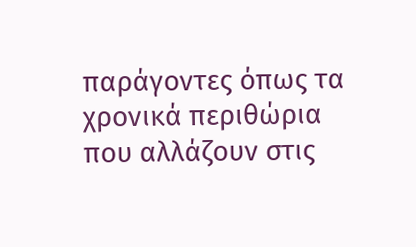παράγοντες όπως τα χρονικά περιθώρια που αλλάζουν στις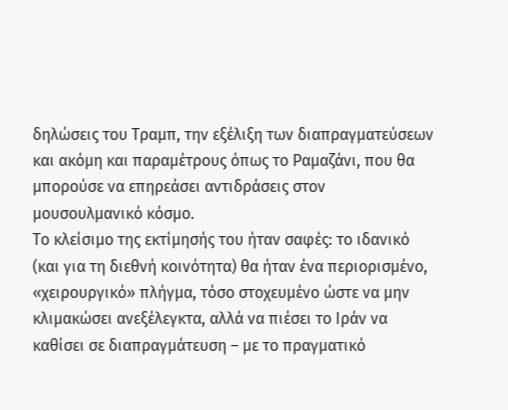δηλώσεις του Τραμπ, την εξέλιξη των διαπραγματεύσεων και ακόμη και παραμέτρους όπως το Ραμαζάνι, που θα μπορούσε να επηρεάσει αντιδράσεις στον μουσουλμανικό κόσμο.
Το κλείσιμο της εκτίμησής του ήταν σαφές: το ιδανικό (και για τη διεθνή κοινότητα) θα ήταν ένα περιορισμένο, «χειρουργικό» πλήγμα, τόσο στοχευμένο ώστε να μην κλιμακώσει ανεξέλεγκτα, αλλά να πιέσει το Ιράν να καθίσει σε διαπραγμάτευση – με το πραγματικό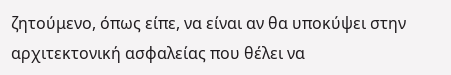ζητούμενο, όπως είπε, να είναι αν θα υποκύψει στην αρχιτεκτονική ασφαλείας που θέλει να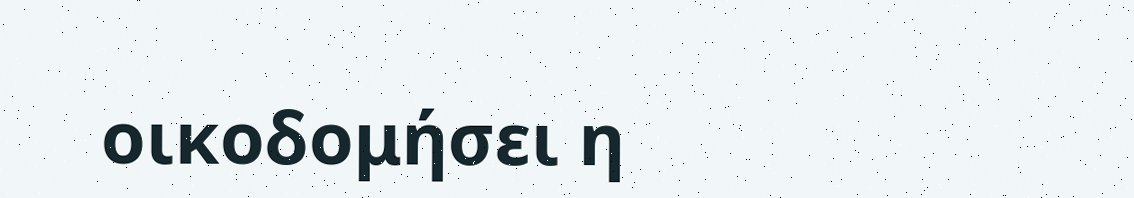οικοδομήσει η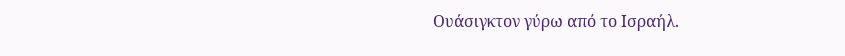Ουάσιγκτον γύρω από το Ισραήλ.